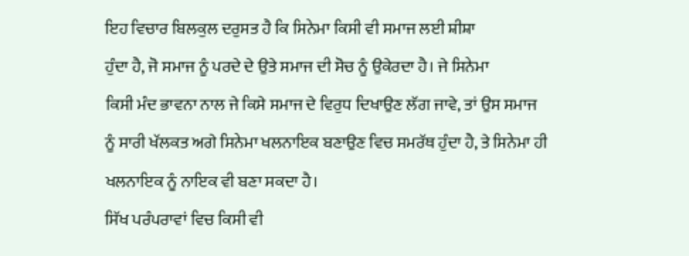ਇਹ ਵਿਚਾਰ ਬਿਲਕੁਲ ਦਰੁਸਤ ਹੈ ਕਿ ਸਿਨੇਮਾ ਕਿਸੀ ਵੀ ਸਮਾਜ ਲਈ ਸ਼ੀਸ਼ਾ
ਹੁੰਦਾ ਹੈ, ਜੋ ਸਮਾਜ ਨੂੰ ਪਰਦੇ ਦੇ ਉਤੇ ਸਮਾਜ ਦੀ ਸੋਚ ਨੂੰ ਉਕੇਰਦਾ ਹੈ। ਜੇ ਸਿਨੇਮਾ
ਕਿਸੀ ਮੰਦ ਭਾਵਨਾ ਨਾਲ ਜੇ ਕਿਸੇ ਸਮਾਜ ਦੇ ਵਿਰੁਧ ਦਿਖਾਉਣ ਲੱਗ ਜਾਵੇ, ਤਾਂ ਉਸ ਸਮਾਜ
ਨੂੰ ਸਾਰੀ ਖੱਲਕਤ ਅਗੇ ਸਿਨੇਮਾ ਖਲਨਾਇਕ ਬਣਾਉਣ ਵਿਚ ਸਮਰੱਥ ਹੁੰਦਾ ਹੈ, ਤੇ ਸਿਨੇਮਾ ਹੀ
ਖਲਨਾਇਕ ਨੂੰ ਨਾਇਕ ਵੀ ਬਣਾ ਸਕਦਾ ਹੈ।
ਸਿੱਖ ਪਰੰਪਰਾਵਾਂ ਵਿਚ ਕਿਸੀ ਵੀ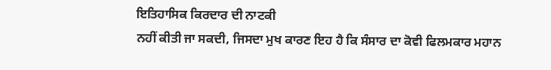ਇਤਿਹਾਸਿਕ ਕਿਰਦਾਰ ਦੀ ਨਾਟਕੀ
ਨਹੀਂ ਕੀਤੀ ਜਾ ਸਕਦੀ, ਜਿਸਦਾ ਮੁਖ ਕਾਰਣ ਇਹ ਹੈ ਕਿ ਸੰਸਾਰ ਦਾ ਕੋਵੀ ਫਿਲਮਕਾਰ ਮਹਾਨ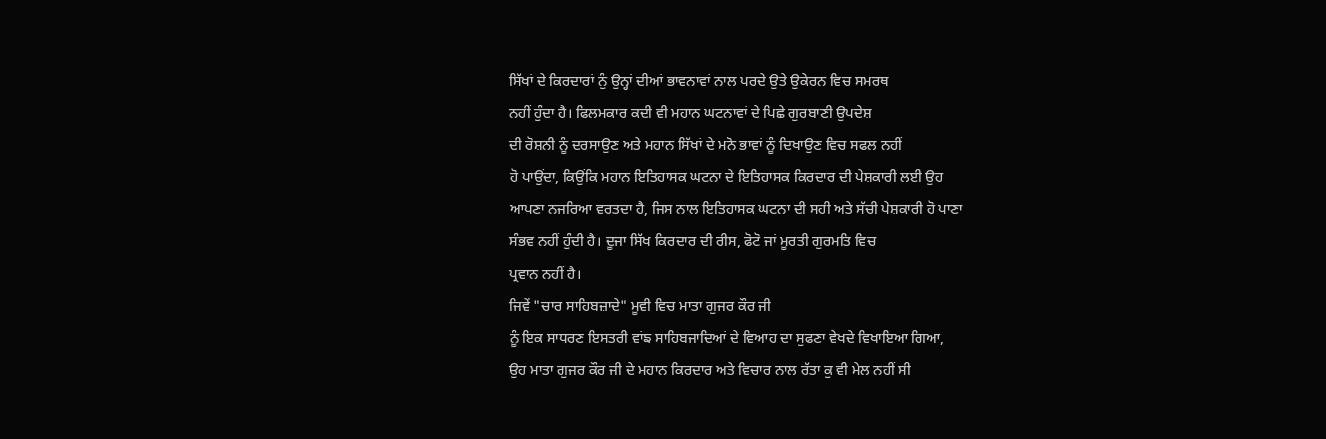ਸਿੱਖਾਂ ਦੇ ਕਿਰਦਾਰਾਂ ਨੁੰ ਉਨ੍ਹਾਂ ਦੀਆਂ ਭਾਵਨਾਵਾਂ ਨਾਲ ਪਰਦੇ ਉਤੇ ਉਕੇਰਨ ਵਿਚ ਸਮਰਥ
ਨਹੀਂ ਹੁੰਦਾ ਹੈ। ਫਿਲਮਕਾਰ ਕਦੀ ਵੀ ਮਹਾਨ ਘਟਨਾਵਾਂ ਦੇ ਪਿਛੇ ਗੁਰਬਾਣੀ ਉਪਦੇਸ਼
ਦੀ ਰੋਸ਼ਨੀ ਨੂੰ ਦਰਸਾਉਣ ਅਤੇ ਮਹਾਨ ਸਿੱਖਾਂ ਦੇ ਮਨੋ ਭਾਵਾਂ ਨੂੰ ਦਿਖਾਉਣ ਵਿਚ ਸਫਲ ਨਹੀਂ
ਹੋ ਪਾਉਂਦਾ, ਕਿਉਂਕਿ ਮਹਾਨ ਇਤਿਹਾਸਕ ਘਟਨਾ ਦੇ ਇਤਿਹਾਸਕ ਕਿਰਦਾਰ ਦੀ ਪੇਸ਼ਕਾਰੀ ਲਈ ਉਹ
ਆਪਣਾ ਨਜਰਿਆ ਵਰਤਦਾ ਹੈ, ਜਿਸ ਨਾਲ ਇਤਿਹਾਸਕ ਘਟਨਾ ਦੀ ਸਹੀ ਅਤੇ ਸੱਚੀ ਪੇਸ਼ਕਾਰੀ ਹੋ ਪਾਣਾ
ਸੰਭਵ ਨਹੀਂ ਹੁੰਦੀ ਹੈ। ਦੂਜਾ ਸਿੱਖ ਕਿਰਦਾਰ ਦੀ ਰੀਸ, ਫੋਟੋ ਜਾਂ ਮੂਰਤੀ ਗੁਰਮਤਿ ਵਿਚ
ਪ੍ਰਵਾਨ ਨਹੀਂ ਹੈ।
ਜਿਵੇਂ "ਚਾਰ ਸਾਹਿਬਜ਼ਾਦੇ" ਮੂਵੀ ਵਿਚ ਮਾਤਾ ਗੁਜਰ ਕੌਰ ਜੀ
ਨੂੰ ਇਕ ਸਾਧਰਣ ਇਸਤਰੀ ਵਾਂਙ ਸਾਹਿਬਜਾਦਿਆਂ ਦੇ ਵਿਆਹ ਦਾ ਸੁਫਣਾ ਵੇਖਦੇ ਵਿਖਾਇਆ ਗਿਆ,
ਉਹ ਮਾਤਾ ਗੁਜਰ ਕੌਰ ਜੀ ਦੇ ਮਹਾਨ ਕਿਰਦਾਰ ਅਤੇ ਵਿਚਾਰ ਨਾਲ ਰੱਤਾ ਕੁ ਵੀ ਮੇਲ ਨਹੀਂ ਸੀ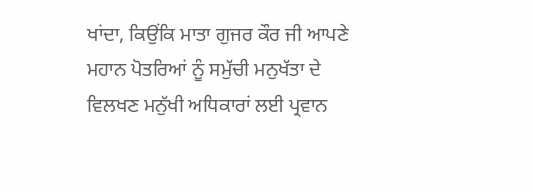ਖਾਂਦਾ, ਕਿਉਂਕਿ ਮਾਤਾ ਗੁਜਰ ਕੌਰ ਜੀ ਆਪਣੇ ਮਹਾਨ ਪੋਤਰਿਆਂ ਨੂੰ ਸਮੁੱਚੀ ਮਨੁਖੱਤਾ ਦੇ
ਵਿਲਖਣ ਮਨੁੱਖੀ ਅਧਿਕਾਰਾਂ ਲਈ ਪ੍ਰਵਾਨ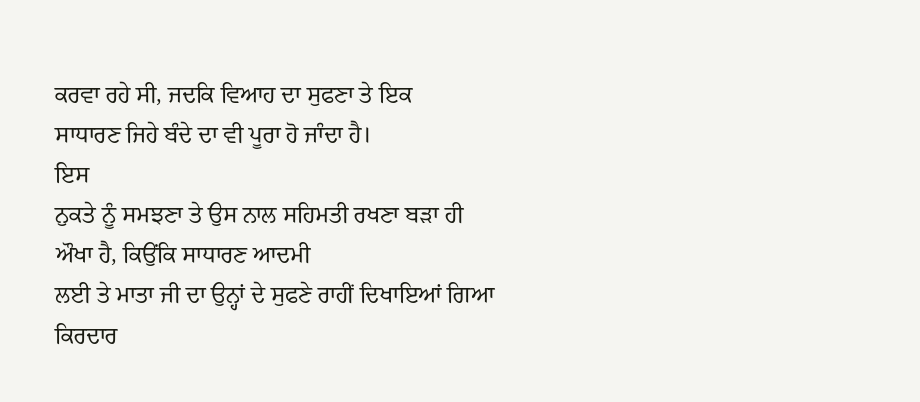ਕਰਵਾ ਰਹੇ ਸੀ, ਜਦਕਿ ਵਿਆਹ ਦਾ ਸੁਫਣਾ ਤੇ ਇਕ
ਸਾਧਾਰਣ ਜਿਹੇ ਬੰਦੇ ਦਾ ਵੀ ਪੂਰਾ ਹੋ ਜਾੰਦਾ ਹੈ।
ਇਸ
ਨੁਕਤੇ ਨੂੰ ਸਮਝਣਾ ਤੇ ਉਸ ਨਾਲ ਸਹਿਮਤੀ ਰਖਣਾ ਬੜਾ ਹੀ ਔਖਾ ਹੈ, ਕਿਉਂਕਿ ਸਾਧਾਰਣ ਆਦਮੀ
ਲਈ ਤੇ ਮਾਤਾ ਜੀ ਦਾ ਉਨ੍ਹਾਂ ਦੇ ਸੁਫਣੇ ਰਾਹੀਂ ਦਿਖਾਇਆਂ ਗਿਆ ਕਿਰਦਾਰ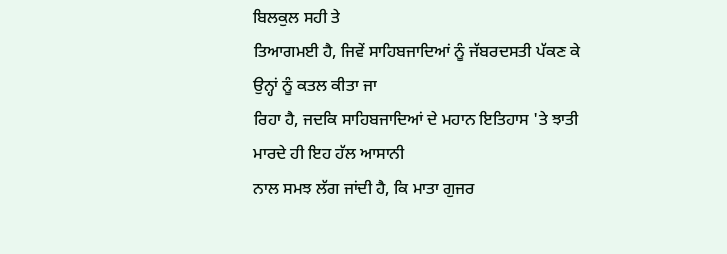ਬਿਲਕੁਲ ਸਹੀ ਤੇ
ਤਿਆਗਮਈ ਹੈ, ਜਿਵੇਂ ਸਾਹਿਬਜਾਦਿਆਂ ਨੂੰ ਜੱਬਰਦਸਤੀ ਪੱਕਣ ਕੇ ਉਨ੍ਹਾਂ ਨੂੰ ਕਤਲ ਕੀਤਾ ਜਾ
ਰਿਹਾ ਹੈ, ਜਦਕਿ ਸਾਹਿਬਜਾਦਿਆਂ ਦੇ ਮਹਾਨ ਇਤਿਹਾਸ 'ਤੇ ਝਾਤੀ ਮਾਰਦੇ ਹੀ ਇਹ ਹੱਲ ਆਸਾਨੀ
ਨਾਲ ਸਮਝ ਲੱਗ ਜਾਂਦੀ ਹੈ, ਕਿ ਮਾਤਾ ਗੁਜਰ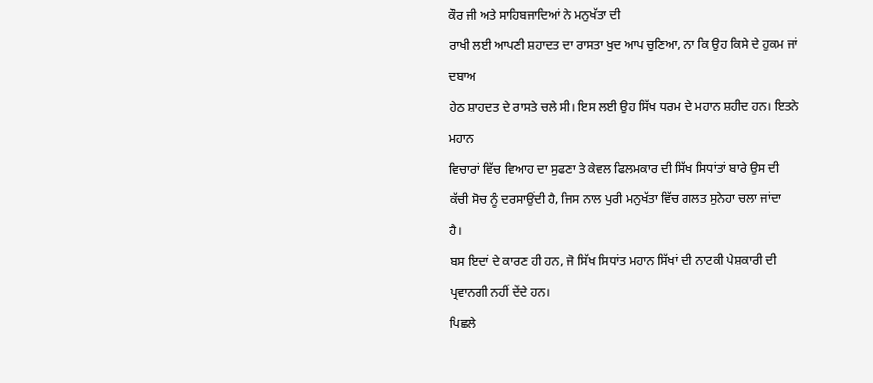ਕੌਰ ਜੀ ਅਤੇ ਸਾਹਿਬਜਾਦਿਆਂ ਨੇ ਮਨੁਖੱਤਾ ਦੀ
ਰਾਖੀ ਲਈ ਆਪਣੀ ਸ਼ਹਾਦਤ ਦਾ ਰਾਸਤਾ ਖੁਦ ਆਪ ਚੁਣਿਆ, ਨਾ ਕਿ ਉਹ ਕਿਸੇ ਦੇ ਹੁਕਮ ਜਾਂ ਦਬਾਅ
ਹੇਠ ਸ਼ਾਹਦਤ ਦੇ ਰਾਸਤੇ ਚਲੇ ਸੀ। ਇਸ ਲਈ ਉਹ ਸਿੱਖ ਧਰਮ ਦੇ ਮਹਾਨ ਸ਼ਹੀਦ ਹਨ। ਇਤਨੇ ਮਹਾਨ
ਵਿਚਾਰਾਂ ਵਿੱਚ ਵਿਆਹ ਦਾ ਸੁਫਣਾ ਤੇ ਕੇਵਲ ਫਿਲਮਕਾਰ ਦੀ ਸਿੱਖ ਸਿਧਾਂਤਾਂ ਬਾਰੇ ਉਸ ਦੀ
ਕੱਚੀ ਸੋਚ ਨੂੰ ਦਰਸਾਉਂਦੀ ਹੈ, ਜਿਸ ਨਾਲ ਪੁਰੀ ਮਨੁਖੱਤਾ ਵਿੱਚ ਗਲਤ ਸੁਨੇਹਾ ਚਲਾ ਜਾਂਦਾ
ਹੈ।
ਬਸ ਇਦਾਂ ਦੇ ਕਾਰਣ ਹੀ ਹਨ, ਜੋ ਸਿੱਖ ਸਿਧਾਂਤ ਮਹਾਨ ਸਿੱਖਾਂ ਦੀ ਨਾਟਕੀ ਪੇਸ਼ਕਾਰੀ ਦੀ
ਪ੍ਰਵਾਨਗੀ ਨਹੀਂ ਦੇਂਦੇ ਹਨ।
ਪਿਛਲੇ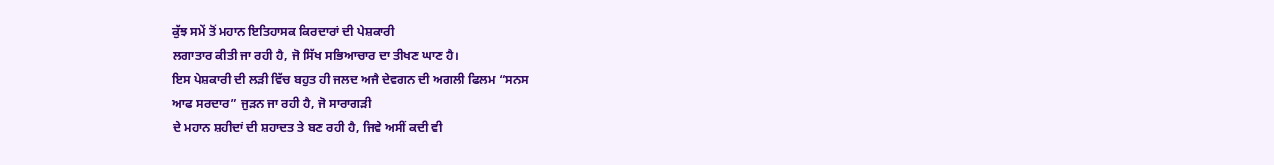ਕੁੱਝ ਸਮੇਂ ਤੋਂ ਮਹਾਨ ਇਤਿਹਾਸਕ ਕਿਰਦਾਰਾਂ ਦੀ ਪੇਸ਼ਕਾਰੀ
ਲਗਾਤਾਰ ਕੀਤੀ ਜਾ ਰਹੀ ਹੈ, ਜੋ ਸਿੱਖ ਸਭਿਆਚਾਰ ਦਾ ਤੀਖਣ ਘਾਣ ਹੈ।
ਇਸ ਪੇਸ਼ਕਾਰੀ ਦੀ ਲੜੀ ਵਿੱਚ ਬਹੁਤ ਹੀ ਜਲਦ ਅਜੈ ਦੇਵਗਨ ਦੀ ਅਗਲੀ ਫਿਲਮ “ਸਨਸ
ਆਫ ਸਰਦਾਰ” ਜੁੜਨ ਜਾ ਰਹੀ ਹੈ, ਜੋ ਸਾਰਾਗੜੀ
ਦੇ ਮਹਾਨ ਸ਼ਹੀਦਾਂ ਦੀ ਸ਼ਹਾਦਤ ਤੇ ਬਣ ਰਹੀ ਹੈ, ਜਿਵੇ ਅਸੀਂ ਕਦੀ ਵੀ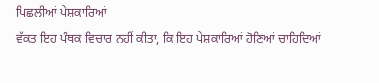ਪਿਛਲੀਆਂ ਪੇਸ਼ਕਾਰਿਆਂ
ਵੱਕਤ ਇਹ ਪੰਥਕ ਵਿਚਾਰ ਨਹੀਂ ਕੀਤਾ, ਕਿ ਇਹ ਪੇਸ਼ਕਾਰਿਆਂ ਹੋਣਿਆਂ ਚਾਹਿਦਿਆਂ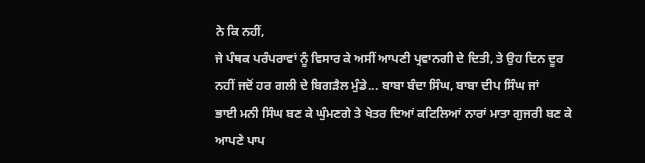ਨੇ ਕਿ ਨਹੀਂ,
ਜੇ ਪੰਥਕ ਪਰੰਪਰਾਵਾਂ ਨੂੰ ਵਿਸਾਰ ਕੇ ਅਸੀਂ ਆਪਣੀ ਪ੍ਰਵਾਨਗੀ ਦੇ ਦਿਤੀ, ਤੇ ਉਹ ਦਿਨ ਦੂਰ
ਨਹੀਂ ਜਦੋਂ ਹਰ ਗਲੀ ਦੇ ਬਿਗੜੈਲ ਮੁੰਡੇ... ਬਾਬਾ ਬੰਦਾ ਸਿੰਘ, ਬਾਬਾ ਦੀਪ ਸਿੰਘ ਜਾਂ
ਭਾਈ ਮਨੀ ਸਿੰਘ ਬਣ ਕੇ ਘੁੰਮਣਗੇ ਤੇ ਖੇਤਰ ਦਿਆਂ ਕਟਿਲਿਆਂ ਨਾਰਾਂ ਮਾਤਾ ਗੁਜਰੀ ਬਣ ਕੇ
ਆਪਣੇ ਪਾਪ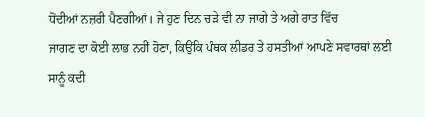ਧੋਂਦੀਆਂ ਨਜ਼ਰੀ ਪੈਣਗੀਆਂ। ਜੇ ਹੁਣ ਦਿਨ ਚੜੇ ਵੀ ਨਾ ਜਾਗੇ ਤੇ ਅਗੇ ਰਾਤ ਵਿੱਚ
ਜਾਗਣ ਦਾ ਕੋਈ ਲਾਭ ਨਹੀਂ ਹੋਣਾ, ਕਿਉਂਕਿ ਪੰਥਕ ਲੀਡਰ ਤੇ ਹਸਤੀਆਂ ਆਪਣੇ ਸਵਾਰਥਾਂ ਲਈ
ਸਾਨੂੰ ਕਦੀ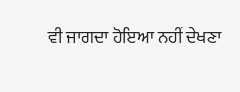ਵੀ ਜਾਗਦਾ ਹੋਇਆ ਨਹੀਂ ਦੇਖਣਾ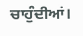ਚਾਹੁੰਦੀਆਂ।